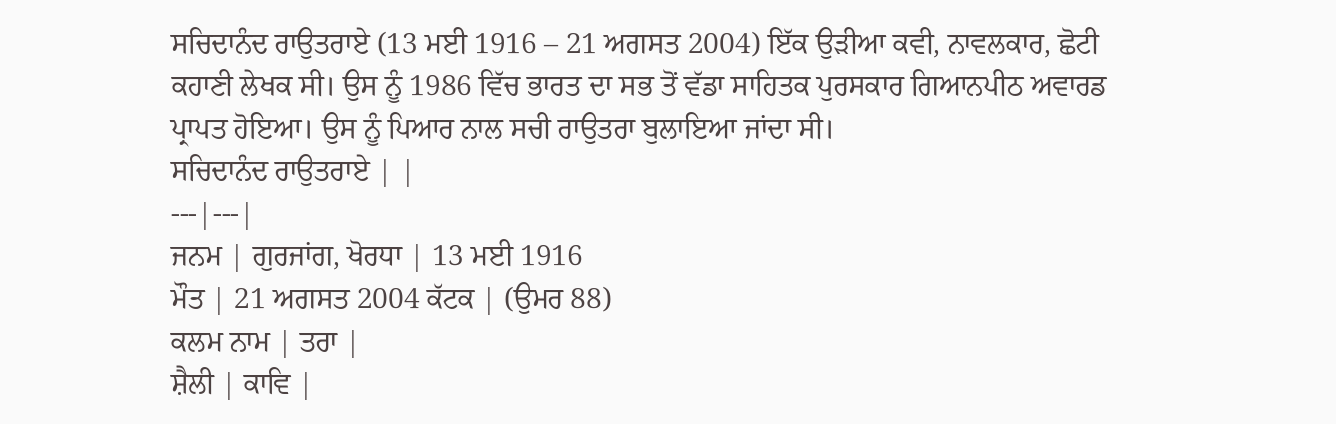ਸਚਿਦਾਨੰਦ ਰਾਉਤਰਾਏ (13 ਮਈ 1916 – 21 ਅਗਸਤ 2004) ਇੱਕ ਉੜੀਆ ਕਵੀ, ਨਾਵਲਕਾਰ, ਛੋਟੀ ਕਹਾਣੀ ਲੇਖਕ ਸੀ। ਉਸ ਨੂੰ 1986 ਵਿੱਚ ਭਾਰਤ ਦਾ ਸਭ ਤੋਂ ਵੱਡਾ ਸਾਹਿਤਕ ਪੁਰਸਕਾਰ ਗਿਆਨਪੀਠ ਅਵਾਰਡ ਪ੍ਰਾਪਤ ਹੋਇਆ। ਉਸ ਨੂੰ ਪਿਆਰ ਨਾਲ ਸਚੀ ਰਾਉਤਰਾ ਬੁਲਾਇਆ ਜਾਂਦਾ ਸੀ।
ਸਚਿਦਾਨੰਦ ਰਾਉਤਰਾਏ | |
---|---|
ਜਨਮ | ਗੁਰਜਾਂਗ, ਖੋਰਧਾ | 13 ਮਈ 1916
ਮੌਤ | 21 ਅਗਸਤ 2004 ਕੱਟਕ | (ਉਮਰ 88)
ਕਲਮ ਨਾਮ | ਤਰਾ |
ਸ਼ੈਲੀ | ਕਾਵਿ |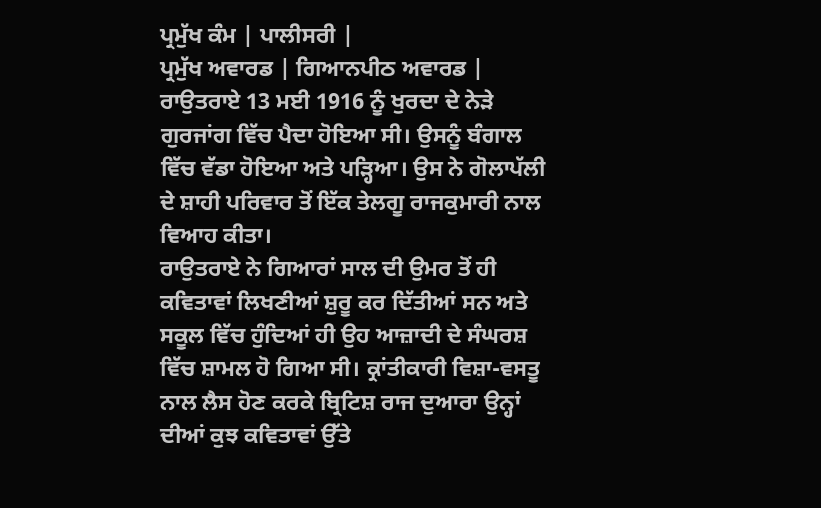ਪ੍ਰਮੁੱਖ ਕੰਮ | ਪਾਲੀਸਰੀ |
ਪ੍ਰਮੁੱਖ ਅਵਾਰਡ | ਗਿਆਨਪੀਠ ਅਵਾਰਡ |
ਰਾਉਤਰਾਏ 13 ਮਈ 1916 ਨੂੰ ਖੁਰਦਾ ਦੇ ਨੇੜੇ ਗੁਰਜਾਂਗ ਵਿੱਚ ਪੈਦਾ ਹੋਇਆ ਸੀ। ਉਸਨੂੰ ਬੰਗਾਲ ਵਿੱਚ ਵੱਡਾ ਹੋਇਆ ਅਤੇ ਪੜ੍ਹਿਆ। ਉਸ ਨੇ ਗੋਲਾਪੱਲੀ ਦੇ ਸ਼ਾਹੀ ਪਰਿਵਾਰ ਤੋਂ ਇੱਕ ਤੇਲਗੂ ਰਾਜਕੁਮਾਰੀ ਨਾਲ ਵਿਆਹ ਕੀਤਾ।
ਰਾਉਤਰਾਏ ਨੇ ਗਿਆਰਾਂ ਸਾਲ ਦੀ ਉਮਰ ਤੋਂ ਹੀ ਕਵਿਤਾਵਾਂ ਲਿਖਣੀਆਂ ਸ਼ੁਰੂ ਕਰ ਦਿੱਤੀਆਂ ਸਨ ਅਤੇ ਸਕੂਲ ਵਿੱਚ ਹੁੰਦਿਆਂ ਹੀ ਉਹ ਆਜ਼ਾਦੀ ਦੇ ਸੰਘਰਸ਼ ਵਿੱਚ ਸ਼ਾਮਲ ਹੋ ਗਿਆ ਸੀ। ਕ੍ਰਾਂਤੀਕਾਰੀ ਵਿਸ਼ਾ-ਵਸਤੂ ਨਾਲ ਲੈਸ ਹੋਣ ਕਰਕੇ ਬ੍ਰਿਟਿਸ਼ ਰਾਜ ਦੁਆਰਾ ਉਨ੍ਹਾਂ ਦੀਆਂ ਕੁਝ ਕਵਿਤਾਵਾਂ ਉੱਤੇ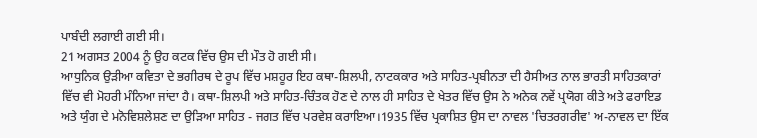ਪਾਬੰਦੀ ਲਗਾਈ ਗਈ ਸੀ।
21 ਅਗਸਤ 2004 ਨੂੰ ਉਹ ਕਟਕ ਵਿੱਚ ਉਸ ਦੀ ਮੌਤ ਹੋ ਗਈ ਸੀ।
ਆਧੁਨਿਕ ਉੜੀਆ ਕਵਿਤਾ ਦੇ ਭਗੀਰਥ ਦੇ ਰੂਪ ਵਿੱਚ ਮਸ਼ਹੂਰ ਇਹ ਕਥਾ-ਸ਼ਿਲਪੀ, ਨਾਟਕਕਾਰ ਅਤੇ ਸਾਹਿਤ-ਪ੍ਰਬੀਨਤਾ ਦੀ ਹੈਸੀਅਤ ਨਾਲ ਭਾਰਤੀ ਸਾਹਿਤਕਾਰਾਂ ਵਿੱਚ ਵੀ ਮੋਹਰੀ ਮੰਨਿਆ ਜਾਂਦਾ ਹੈ। ਕਥਾ-ਸ਼ਿਲਪੀ ਅਤੇ ਸਾਹਿਤ-ਚਿੰਤਕ ਹੋਣ ਦੇ ਨਾਲ ਹੀ ਸਾਹਿਤ ਦੇ ਖੇਤਰ ਵਿੱਚ ਉਸ ਨੇ ਅਨੇਕ ਨਵੇਂ ਪ੍ਰਯੋਗ ਕੀਤੇ ਅਤੇ ਫਰਾਇਡ ਅਤੇ ਯੁੰਗ ਦੇ ਮਨੋਵਿਸ਼ਲੇਸ਼ਣ ਦਾ ਉੜਿਆ ਸਾਹਿਤ - ਜਗਤ ਵਿੱਚ ਪਰਵੇਸ਼ ਕਰਾਇਆ।1935 ਵਿੱਚ ਪ੍ਰਕਾਸ਼ਿਤ ਉਸ ਦਾ ਨਾਵਲ 'ਚਿਤਰਗਰੀਵ' ਅ-ਨਾਵਲ ਦਾ ਇੱਕ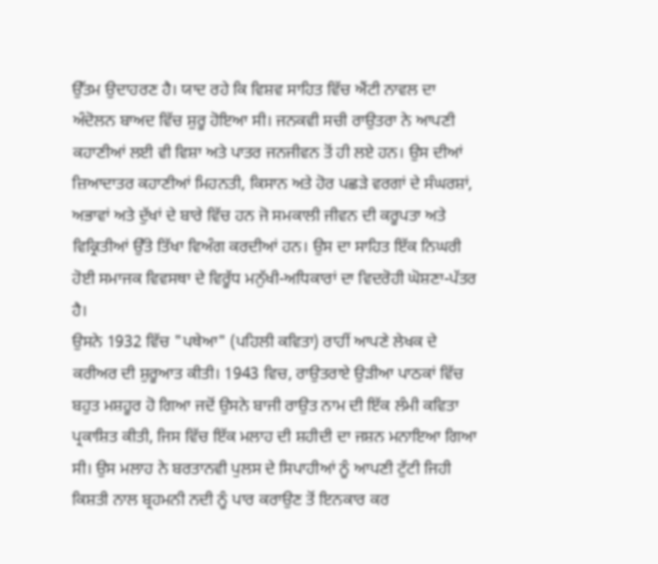ਉੱਤਮ ਉਦਾਹਰਣ ਹੈ। ਯਾਦ ਰਹੇ ਕਿ ਵਿਸ਼ਵ ਸਾਹਿਤ ਵਿੱਚ ਐਂਟੀ ਨਾਵਲ ਦਾ ਅੰਦੋਲਨ ਬਾਅਦ ਵਿੱਚ ਸ਼ੁਰੂ ਹੋਇਆ ਸੀ। ਜਨਕਵੀ ਸਚੀ ਰਾਉਤਰਾ ਨੇ ਆਪਣੀ ਕਹਾਣੀਆਂ ਲਈ ਵੀ ਵਿਸ਼ਾ ਅਤੇ ਪਾਤਰ ਜਨਜੀਵਨ ਤੋਂ ਹੀ ਲਏ ਹਨ। ਉਸ ਦੀਆਂ ਜ਼ਿਆਦਾਤਰ ਕਹਾਣੀਆਂ ਮਿਹਨਤੀ, ਕਿਸਾਨ ਅਤੇ ਹੋਰ ਪਛੜੇ ਵਰਗਾਂ ਦੇ ਸੰਘਰਸ਼ਾਂ, ਅਭਾਵਾਂ ਅਤੇ ਦੁੱਖਾਂ ਦੇ ਬਾਰੇ ਵਿੱਚ ਹਨ ਜੋ ਸਮਕਾਲੀ ਜੀਵਨ ਦੀ ਕਰੂਪਤਾ ਅਤੇ ਵਿਕ੍ਰਿਤੀਆਂ ਉੱਤੇ ਤਿੱਖਾ ਵਿਅੰਗ ਕਰਦੀਆਂ ਹਨ। ਉਸ ਦਾ ਸਾਹਿਤ ਇੱਕ ਨਿਘਰੀ ਹੋਈ ਸਮਾਜਕ ਵਿਵਸਥਾ ਦੇ ਵਿਰੂੱਧ ਮਨੁੱਖੀ-ਅਧਿਕਾਰਾਂ ਦਾ ਵਿਦਰੋਹੀ ਘੋਸ਼ਣਾ-ਪੱਤਰ ਹੈ।
ਉਸਨੇ 1932 ਵਿੱਚ "ਪਥੇਆ" (ਪਹਿਲੀ ਕਵਿਤਾ) ਰਾਹੀਂ ਆਪਣੇ ਲੇਖਕ ਦੇ ਕਰੀਅਰ ਦੀ ਸ਼ੁਰੂਆਤ ਕੀਤੀ। 1943 ਵਿਚ, ਰਾਉਤਰਾਏ ਉੜੀਆ ਪਾਠਕਾਂ ਵਿੱਚ ਬਹੁਤ ਮਸ਼ਹੂਰ ਹੋ ਗਿਆ ਜਦੋਂ ਉਸਨੇ ਬਾਜੀ ਰਾਉਤ ਨਾਮ ਦੀ ਇੱਕ ਲੰਮੀ ਕਵਿਤਾ ਪ੍ਰਕਾਸ਼ਿਤ ਕੀਤੀ, ਜਿਸ ਵਿੱਚ ਇੱਕ ਮਲਾਹ ਦੀ ਸ਼ਹੀਦੀ ਦਾ ਜਸ਼ਨ ਮਨਾਇਆ ਗਿਆ ਸੀ। ਉਸ ਮਲਾਹ ਨੇ ਬਰਤਾਨਵੀ ਪੁਲਸ ਦੇ ਸਿਪਾਹੀਆਂ ਨੂੰ ਆਪਣੀ ਟੁੱਟੀ ਜਿਹੀ ਕਿਸ਼ਤੀ ਨਾਲ ਬ੍ਰਹਮਨੀ ਨਦੀ ਨੂੰ ਪਾਰ ਕਰਾਉਣ ਤੋਂ ਇਨਕਾਰ ਕਰ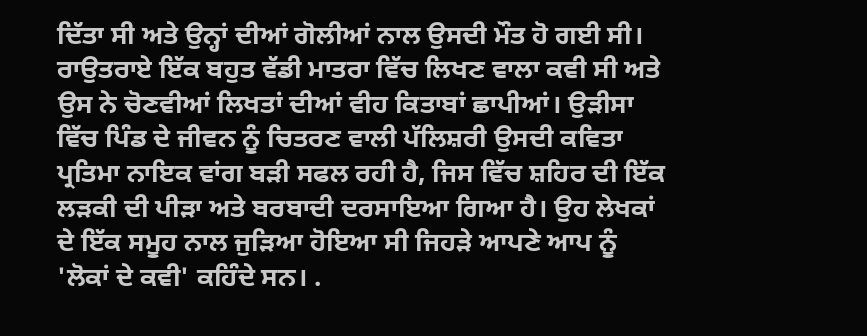ਦਿੱਤਾ ਸੀ ਅਤੇ ਉਨ੍ਹਾਂ ਦੀਆਂ ਗੋਲੀਆਂ ਨਾਲ ਉਸਦੀ ਮੌਤ ਹੋ ਗਈ ਸੀ। ਰਾਉਤਰਾਏ ਇੱਕ ਬਹੁਤ ਵੱਡੀ ਮਾਤਰਾ ਵਿੱਚ ਲਿਖਣ ਵਾਲਾ ਕਵੀ ਸੀ ਅਤੇ ਉਸ ਨੇ ਚੋਣਵੀਆਂ ਲਿਖਤਾਂ ਦੀਆਂ ਵੀਹ ਕਿਤਾਬਾਂ ਛਾਪੀਆਂ। ਉੜੀਸਾ ਵਿੱਚ ਪਿੰਡ ਦੇ ਜੀਵਨ ਨੂੰ ਚਿਤਰਣ ਵਾਲੀ ਪੱਲਿਸ਼ਰੀ ਉਸਦੀ ਕਵਿਤਾ ਪ੍ਰਤਿਮਾ ਨਾਇਕ ਵਾਂਗ ਬੜੀ ਸਫਲ ਰਹੀ ਹੈ, ਜਿਸ ਵਿੱਚ ਸ਼ਹਿਰ ਦੀ ਇੱਕ ਲੜਕੀ ਦੀ ਪੀੜਾ ਅਤੇ ਬਰਬਾਦੀ ਦਰਸਾਇਆ ਗਿਆ ਹੈ। ਉਹ ਲੇਖਕਾਂ ਦੇ ਇੱਕ ਸਮੂਹ ਨਾਲ ਜੁੜਿਆ ਹੋਇਆ ਸੀ ਜਿਹੜੇ ਆਪਣੇ ਆਪ ਨੂੰ 'ਲੋਕਾਂ ਦੇ ਕਵੀ' ਕਹਿੰਦੇ ਸਨ। .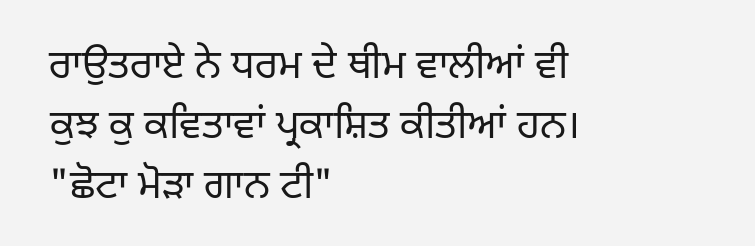ਰਾਉਤਰਾਏ ਨੇ ਧਰਮ ਦੇ ਥੀਮ ਵਾਲੀਆਂ ਵੀ ਕੁਝ ਕੁ ਕਵਿਤਾਵਾਂ ਪ੍ਰਕਾਸ਼ਿਤ ਕੀਤੀਆਂ ਹਨ।
"ਛੋਟਾ ਮੋੜਾ ਗਾਨ ਟੀ"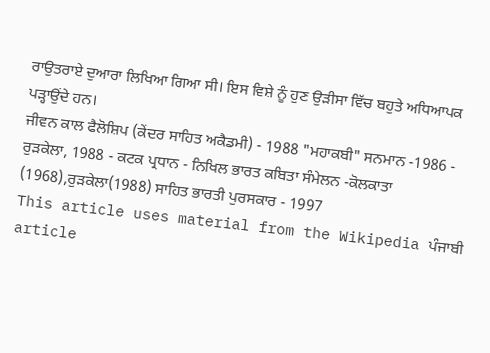ਰਾਉਤਰਾਏ ਦੁਆਰਾ ਲਿਖਿਆ ਗਿਆ ਸੀ। ਇਸ ਵਿਸ਼ੇ ਨੂੰ ਹੁਣ ਉੜੀਸਾ ਵਿੱਚ ਬਹੁਤੇ ਅਧਿਆਪਕ ਪੜ੍ਹਾਉਂਦੇ ਹਨ।
ਜੀਵਨ ਕਾਲ ਫੈਲੋਸ਼ਿਪ (ਕੇਂਦਰ ਸਾਹਿਤ ਅਕੈਡਮੀ) - 1988 "ਮਹਾਕਬੀ" ਸਨਮਾਨ -1986 - ਰੁੜਕੇਲਾ, 1988 - ਕਟਕ ਪ੍ਰਧਾਨ - ਨਿਖਿਲ ਭਾਰਤ ਕਬਿਤਾ ਸੰਮੇਲਨ -ਕੋਲਕਾਤਾ (1968),ਰੁੜਕੇਲਾ(1988) ਸਾਹਿਤ ਭਾਰਤੀ ਪੁਰਸਕਾਰ - 1997
This article uses material from the Wikipedia ਪੰਜਾਬੀ article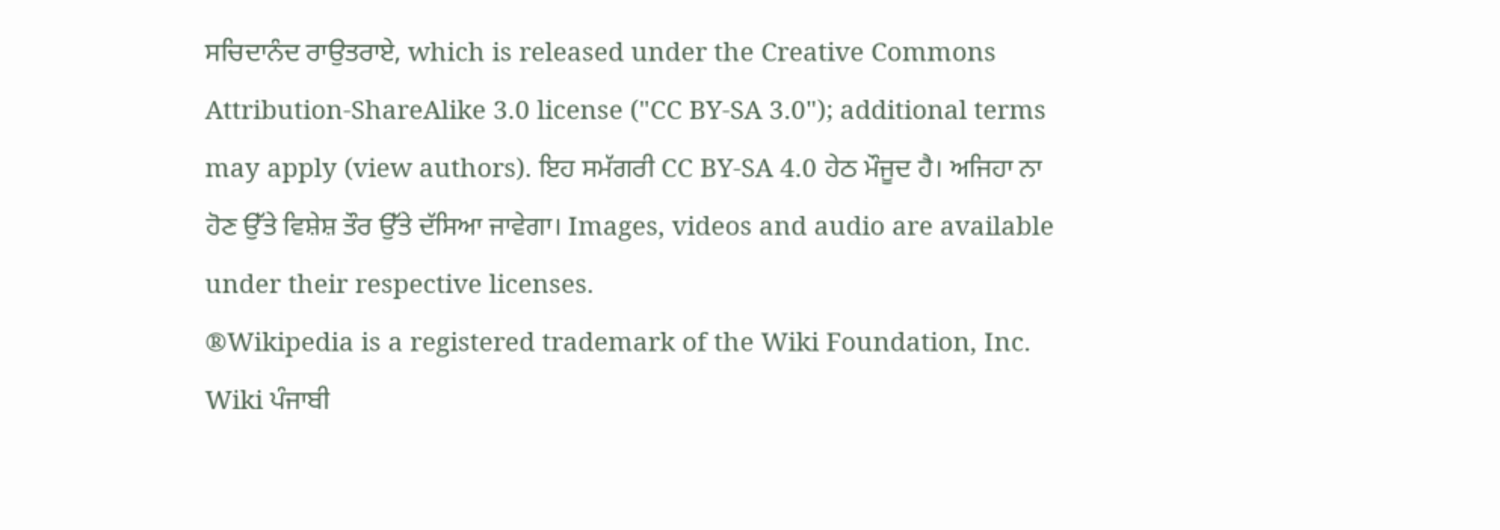ਸਚਿਦਾਨੰਦ ਰਾਉਤਰਾਏ, which is released under the Creative Commons Attribution-ShareAlike 3.0 license ("CC BY-SA 3.0"); additional terms may apply (view authors). ਇਹ ਸਮੱਗਰੀ CC BY-SA 4.0 ਹੇਠ ਮੌਜੂਦ ਹੈ। ਅਜਿਹਾ ਨਾ ਹੋਣ ਉੱਤੇ ਵਿਸ਼ੇਸ਼ ਤੌਰ ਉੱਤੇ ਦੱਸਿਆ ਜਾਵੇਗਾ। Images, videos and audio are available under their respective licenses.
®Wikipedia is a registered trademark of the Wiki Foundation, Inc. Wiki ਪੰਜਾਬੀ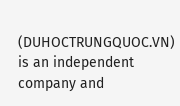(DUHOCTRUNGQUOC.VN) is an independent company and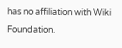has no affiliation with Wiki Foundation.